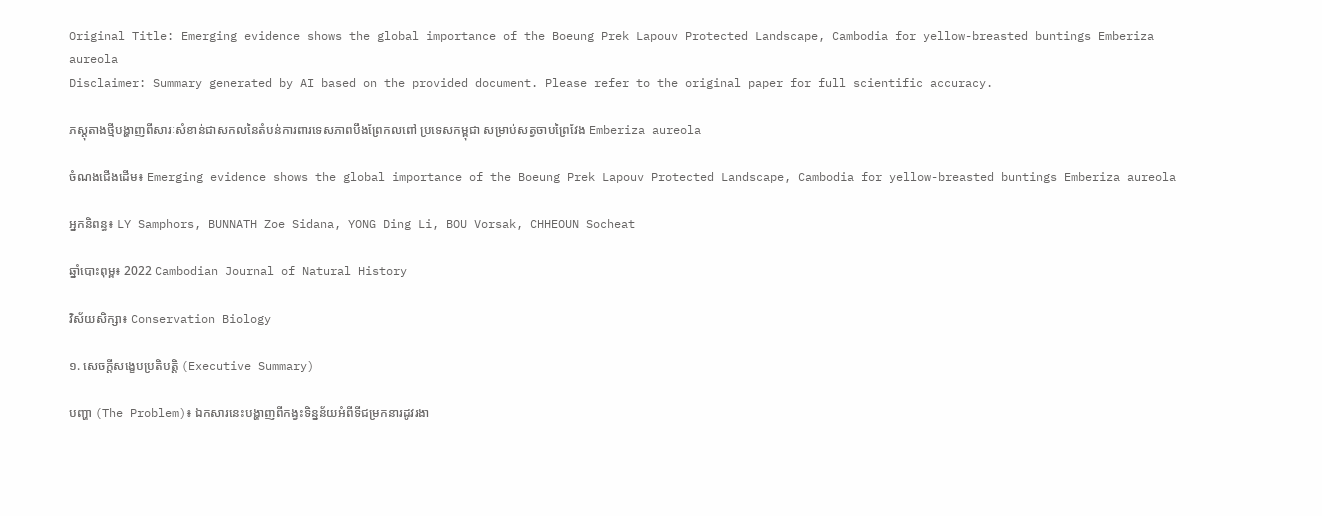Original Title: Emerging evidence shows the global importance of the Boeung Prek Lapouv Protected Landscape, Cambodia for yellow-breasted buntings Emberiza aureola
Disclaimer: Summary generated by AI based on the provided document. Please refer to the original paper for full scientific accuracy.

ភស្តុតាងថ្មីបង្ហាញពីសារៈសំខាន់ជាសកលនៃតំបន់ការពារទេសភាពបឹងព្រែកលពៅ ប្រទេសកម្ពុជា សម្រាប់សត្វចាបព្រៃវែង Emberiza aureola

ចំណងជើងដើម៖ Emerging evidence shows the global importance of the Boeung Prek Lapouv Protected Landscape, Cambodia for yellow-breasted buntings Emberiza aureola

អ្នកនិពន្ធ៖ LY Samphors, BUNNATH Zoe Sidana, YONG Ding Li, BOU Vorsak, CHHEOUN Socheat

ឆ្នាំបោះពុម្ព៖ 2022 Cambodian Journal of Natural History

វិស័យសិក្សា៖ Conservation Biology

១. សេចក្តីសង្ខេបប្រតិបត្តិ (Executive Summary)

បញ្ហា (The Problem)៖ ឯកសារនេះបង្ហាញពីកង្វះទិន្នន័យអំពីទីជម្រកនារដូវរងា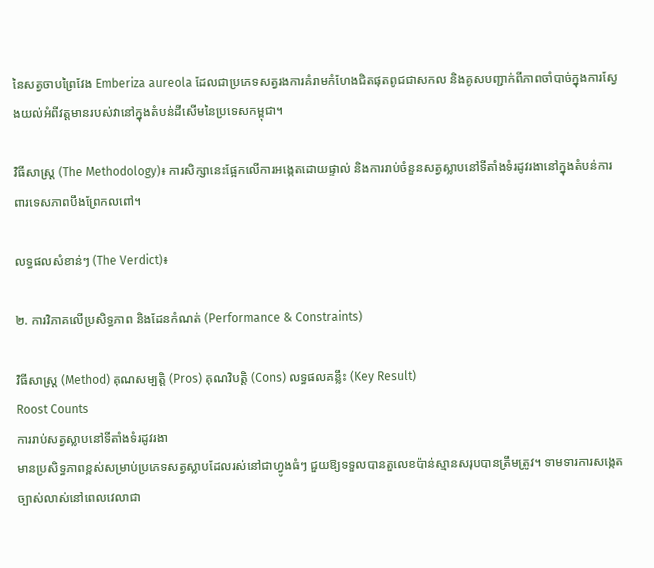នៃសត្វចាបព្រៃវែង Emberiza aureola ដែលជាប្រភេទសត្វរងការគំរាមកំហែងជិតផុតពូជជាសកល និងគូសបញ្ជាក់ពីភាពចាំបាច់ក្នុងការស្វែងយល់អំពីវត្តមានរបស់វានៅក្នុងតំបន់ដីសើមនៃប្រទេសកម្ពុជា។

វិធីសាស្ត្រ (The Methodology)៖ ការសិក្សានេះផ្អែកលើការអង្កេតដោយផ្ទាល់ និងការរាប់ចំនួនសត្វស្លាបនៅទីតាំងទំរដូវរងានៅក្នុងតំបន់ការពារទេសភាពបឹងព្រែកលពៅ។

លទ្ធផលសំខាន់ៗ (The Verdict)៖

២. ការវិភាគលើប្រសិទ្ធភាព និងដែនកំណត់ (Performance & Constraints)

វិធីសាស្ត្រ (Method) គុណសម្បត្តិ (Pros) គុណវិបត្តិ (Cons) លទ្ធផលគន្លឹះ (Key Result)
Roost Counts
ការរាប់សត្វស្លាបនៅទីតាំងទំរដូវរងា
មានប្រសិទ្ធភាពខ្ពស់សម្រាប់ប្រភេទសត្វស្លាបដែលរស់នៅជាហ្វូងធំៗ ជួយឱ្យទទួលបានតួលេខប៉ាន់ស្មានសរុបបានត្រឹមត្រូវ។ ទាមទារការសង្កេតច្បាស់លាស់នៅពេលវេលាជា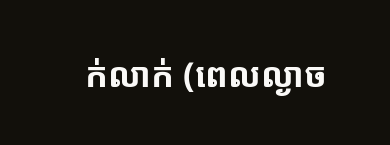ក់លាក់ (ពេលល្ងាច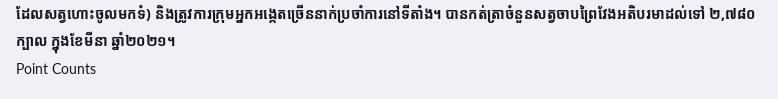ដែលសត្វហោះចូលមកទំ) និងត្រូវការក្រុមអ្នកអង្កេតច្រើននាក់ប្រចាំការនៅទីតាំង។ បានកត់ត្រាចំនួនសត្វចាបព្រៃវែងអតិបរមាដល់ទៅ ២,៧៨០ ក្បាល ក្នុងខែមីនា ឆ្នាំ២០២១។
Point Counts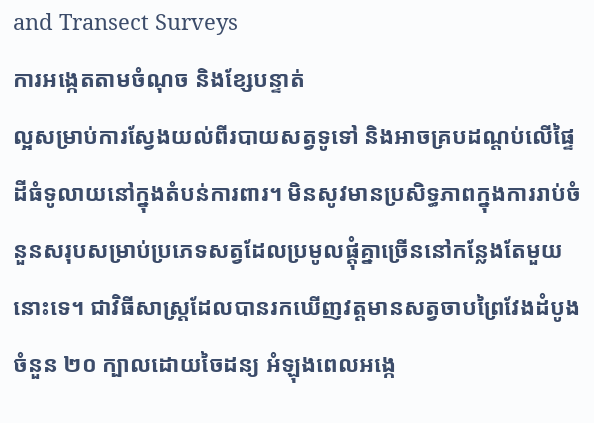and Transect Surveys
ការអង្កេតតាមចំណុច និងខ្សែបន្ទាត់
ល្អសម្រាប់ការស្វែងយល់ពីរបាយសត្វទូទៅ និងអាចគ្របដណ្តប់លើផ្ទៃដីធំទូលាយនៅក្នុងតំបន់ការពារ។ មិនសូវមានប្រសិទ្ធភាពក្នុងការរាប់ចំនួនសរុបសម្រាប់ប្រភេទសត្វដែលប្រមូលផ្តុំគ្នាច្រើននៅកន្លែងតែមួយនោះទេ។ ជាវិធីសាស្ត្រដែលបានរកឃើញវត្តមានសត្វចាបព្រៃវែងដំបូងចំនួន ២០ ក្បាលដោយចៃដន្យ អំឡុងពេលអង្កេ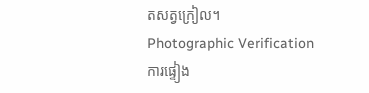តសត្វក្រៀល។
Photographic Verification
ការផ្ទៀង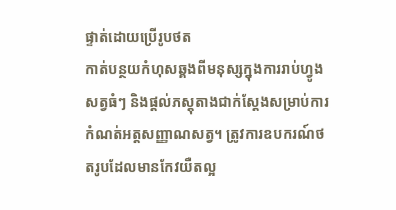ផ្ទាត់ដោយប្រើរូបថត
កាត់បន្ថយកំហុសឆ្គងពីមនុស្សក្នុងការរាប់ហ្វូងសត្វធំៗ និងផ្តល់ភស្តុតាងជាក់ស្តែងសម្រាប់ការកំណត់អត្តសញ្ញាណសត្វ។ ត្រូវការឧបករណ៍ថតរូបដែលមានកែវយឺតល្អ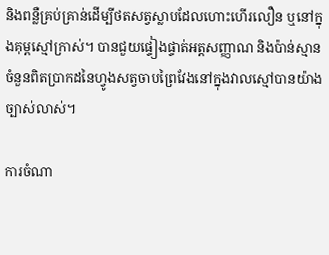និងពន្លឺគ្រប់គ្រាន់ដើម្បីថតសត្វស្លាបដែលហោះហើរលឿន ឬនៅក្នុងគុម្ពស្មៅក្រាស់។ បានជួយផ្ទៀងផ្ទាត់អត្តសញ្ញាណ និងប៉ាន់ស្មានចំនួនពិតប្រាកដនៃហ្វូងសត្វចាបព្រៃវែងនៅក្នុងវាលស្មៅបានយ៉ាងច្បាស់លាស់។

ការចំណា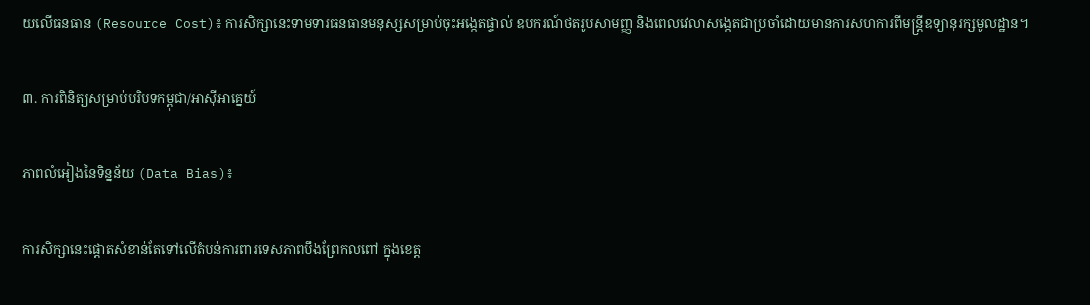យលើធនធាន (Resource Cost)៖ ការសិក្សានេះទាមទារធនធានមនុស្សសម្រាប់ចុះអង្កេតផ្ទាល់ ឧបករណ៍ថតរូបសាមញ្ញ និងពេលវេលាសង្កេតជាប្រចាំដោយមានការសហការពីមន្ត្រីឧទ្យានុរក្សមូលដ្ឋាន។

៣. ការពិនិត្យសម្រាប់បរិបទកម្ពុជា/អាស៊ីអាគ្នេយ៍

ភាពលំអៀងនៃទិន្នន័យ (Data Bias)៖

ការសិក្សានេះផ្តោតសំខាន់តែទៅលើតំបន់ការពារទេសភាពបឹងព្រែកលពៅ ក្នុងខេត្ត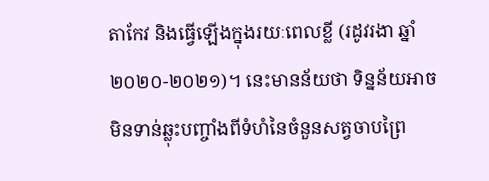តាកែវ និងធ្វើឡើងក្នុងរយៈពេលខ្លី (រដូវរងា ឆ្នាំ២០២០-២០២១)។ នេះមានន័យថា ទិន្នន័យអាចមិនទាន់ឆ្លុះបញ្ចាំងពីទំហំនៃចំនួនសត្វចាបព្រៃ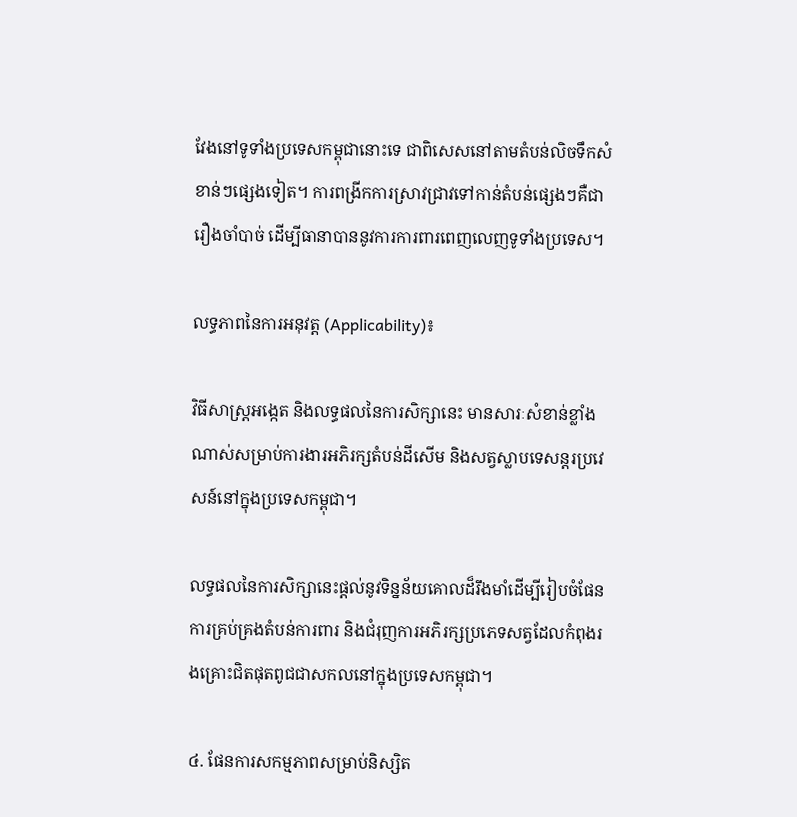វែងនៅទូទាំងប្រទេសកម្ពុជានោះទេ ជាពិសេសនៅតាមតំបន់លិចទឹកសំខាន់ៗផ្សេងទៀត។ ការពង្រីកការស្រាវជ្រាវទៅកាន់តំបន់ផ្សេងៗគឺជារឿងចាំបាច់ ដើម្បីធានាបាននូវការការពារពេញលេញទូទាំងប្រទេស។

លទ្ធភាពនៃការអនុវត្ត (Applicability)៖

វិធីសាស្ត្រអង្កេត និងលទ្ធផលនៃការសិក្សានេះ មានសារៈសំខាន់ខ្លាំងណាស់សម្រាប់ការងារអភិរក្សតំបន់ដីសើម និងសត្វស្លាបទេសន្តរប្រវេសន៍នៅក្នុងប្រទេសកម្ពុជា។

លទ្ធផលនៃការសិក្សានេះផ្តល់នូវទិន្នន័យគោលដ៏រឹងមាំដើម្បីរៀបចំផែនការគ្រប់គ្រងតំបន់ការពារ និងជំរុញការអភិរក្សប្រភេទសត្វដែលកំពុងរងគ្រោះជិតផុតពូជជាសកលនៅក្នុងប្រទេសកម្ពុជា។

៤. ផែនការសកម្មភាពសម្រាប់និស្សិត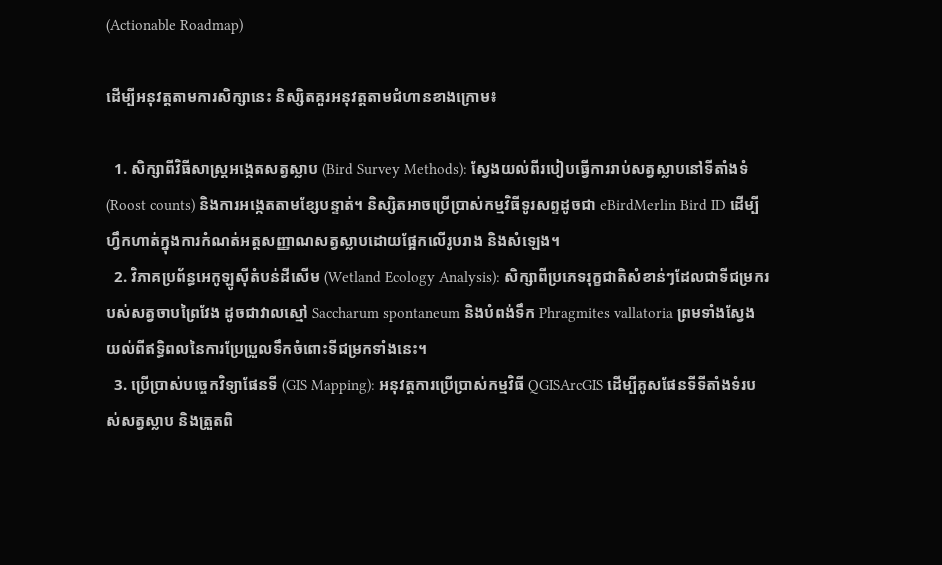(Actionable Roadmap)

ដើម្បីអនុវត្តតាមការសិក្សានេះ និស្សិតគួរអនុវត្តតាមជំហានខាងក្រោម៖

  1. សិក្សាពីវិធីសាស្ត្រអង្កេតសត្វស្លាប (Bird Survey Methods): ស្វែងយល់ពីរបៀបធ្វើការរាប់សត្វស្លាបនៅទីតាំងទំ (Roost counts) និងការអង្កេតតាមខ្សែបន្ទាត់។ និស្សិតអាចប្រើប្រាស់កម្មវិធីទូរសព្ទដូចជា eBirdMerlin Bird ID ដើម្បីហ្វឹកហាត់ក្នុងការកំណត់អត្តសញ្ញាណសត្វស្លាបដោយផ្អែកលើរូបរាង និងសំឡេង។
  2. វិភាគប្រព័ន្ធអេកូឡូស៊ីតំបន់ដីសើម (Wetland Ecology Analysis): សិក្សាពីប្រភេទរុក្ខជាតិសំខាន់ៗដែលជាទីជម្រករបស់សត្វចាបព្រៃវែង ដូចជាវាលស្មៅ Saccharum spontaneum និងបំពង់ទឹក Phragmites vallatoria ព្រមទាំងស្វែងយល់ពីឥទ្ធិពលនៃការប្រែប្រួលទឹកចំពោះទីជម្រកទាំងនេះ។
  3. ប្រើប្រាស់បច្ចេកវិទ្យាផែនទី (GIS Mapping): អនុវត្តការប្រើប្រាស់កម្មវិធី QGISArcGIS ដើម្បីគូសផែនទីទីតាំងទំរបស់សត្វស្លាប និងត្រួតពិ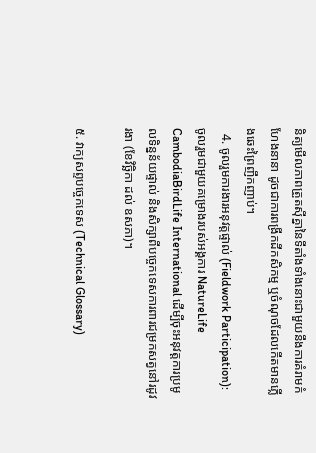និត្យមើលភាពត្រួតស៊ីគ្នានៃទីតាំងទាំងនោះជាមួយនឹងការគំរាមកំហែងនានា ដូចជាការពង្រីកដីកសិកម្ម ឬចំណុចដែលកើតមានភ្លើងឆេះព្រៃញឹកញាប់។
  4. ចូលរួមការងារអនុវត្តផ្ទាល់ (Fieldwork Participation): ចូលរួមជាមួយគម្រោងរបស់អង្គការ NatureLife CambodiaBirdLife International ដើម្បីចុះអនុវត្តការប្រមូលទិន្នន័យផ្ទាល់ និងសិក្សាពីបច្ចេកទេសការពារជម្រកសត្វនៅរដូវរងា (ខែវិច្ឆិកា ដល់ ឧសភា)។

៥. វាក្យសព្ទបច្ចេកទេស (Technical Glossary)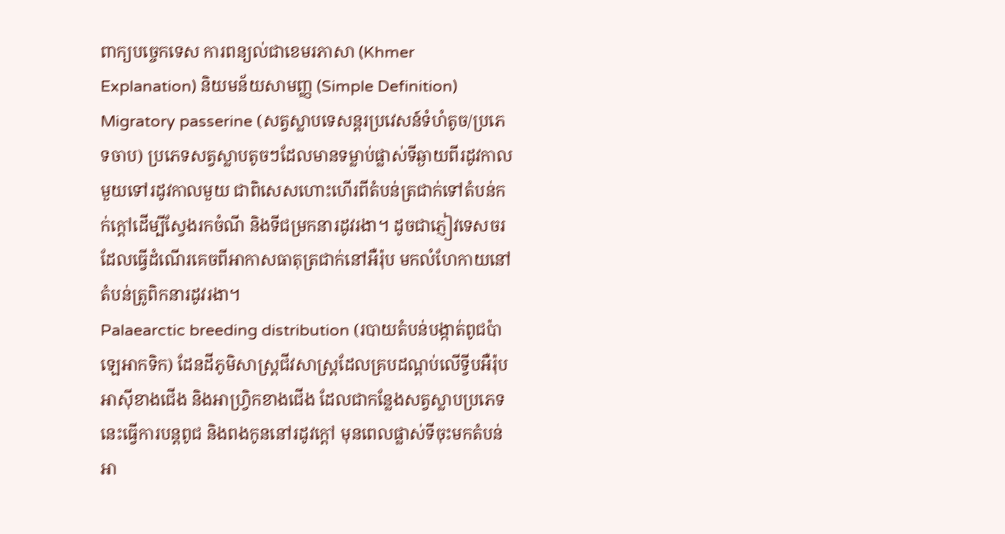ពាក្យបច្ចេកទេស ការពន្យល់ជាខេមរភាសា (Khmer Explanation) និយមន័យសាមញ្ញ (Simple Definition)
Migratory passerine (សត្វស្លាបទេសន្តរប្រវេសន៍ទំហំតូច/ប្រភេទចាប) ប្រភេទសត្វស្លាបតូចៗដែលមានទម្លាប់ផ្លាស់ទីឆ្ងាយពីរដូវកាលមួយទៅរដូវកាលមួយ ជាពិសេសហោះហើរពីតំបន់ត្រជាក់ទៅតំបន់កក់ក្តៅដើម្បីស្វែងរកចំណី និងទីជម្រកនារដូវរងា។ ដូចជាភ្ញៀវទេសចរដែលធ្វើដំណើរគេចពីអាកាសធាតុត្រជាក់នៅអឺរ៉ុប មកលំហែកាយនៅតំបន់ត្រូពិកនារដូវរងា។
Palaearctic breeding distribution (របាយតំបន់បង្កាត់ពូជប៉ាឡេអាកទិក) ដែនដីភូមិសាស្ត្រជីវសាស្ត្រដែលគ្របដណ្តប់លើទ្វីបអឺរ៉ុប អាស៊ីខាងជើង និងអាហ្វ្រិកខាងជើង ដែលជាកន្លែងសត្វស្លាបប្រភេទនេះធ្វើការបន្តពូជ និងពងកូននៅរដូវក្តៅ មុនពេលផ្លាស់ទីចុះមកតំបន់អា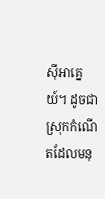ស៊ីអាគ្នេយ៍។ ដូចជាស្រុកកំណើតដែលមនុ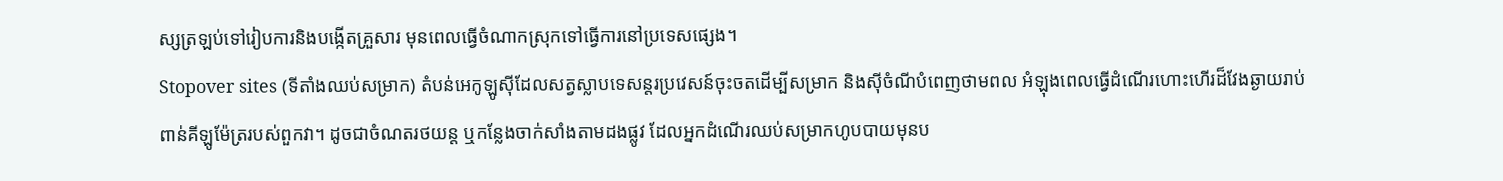ស្សត្រឡប់ទៅរៀបការនិងបង្កើតគ្រួសារ មុនពេលធ្វើចំណាកស្រុកទៅធ្វើការនៅប្រទេសផ្សេង។
Stopover sites (ទីតាំងឈប់សម្រាក) តំបន់អេកូឡូស៊ីដែលសត្វស្លាបទេសន្តរប្រវេសន៍ចុះចតដើម្បីសម្រាក និងស៊ីចំណីបំពេញថាមពល អំឡុងពេលធ្វើដំណើរហោះហើរដ៏វែងឆ្ងាយរាប់ពាន់គីឡូម៉ែត្ររបស់ពួកវា។ ដូចជាចំណតរថយន្ត ឬកន្លែងចាក់សាំងតាមដងផ្លូវ ដែលអ្នកដំណើរឈប់សម្រាកហូបបាយមុនប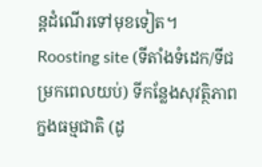ន្តដំណើរទៅមុខទៀត។
Roosting site (ទីតាំងទំដេក/ទីជម្រកពេលយប់) ទីកន្លែងសុវត្ថិភាពក្នងធម្មជាតិ (ដូ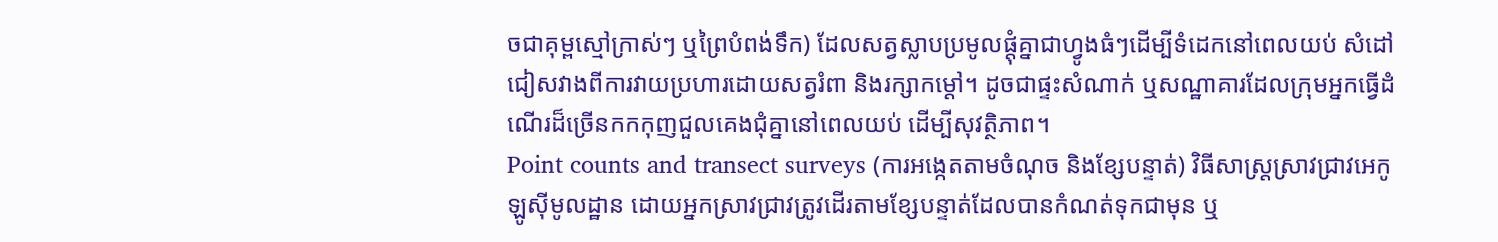ចជាគុម្ពស្មៅក្រាស់ៗ ឬព្រៃបំពង់ទឹក) ដែលសត្វស្លាបប្រមូលផ្តុំគ្នាជាហ្វូងធំៗដើម្បីទំដេកនៅពេលយប់ សំដៅជៀសវាងពីការវាយប្រហារដោយសត្វរំពា និងរក្សាកម្ដៅ។ ដូចជាផ្ទះសំណាក់ ឬសណ្ឋាគារដែលក្រុមអ្នកធ្វើដំណើរដ៏ច្រើនកកកុញជួលគេងជុំគ្នានៅពេលយប់ ដើម្បីសុវត្ថិភាព។
Point counts and transect surveys (ការអង្កេតតាមចំណុច និងខ្សែបន្ទាត់) វិធីសាស្ត្រស្រាវជ្រាវអេកូឡូស៊ីមូលដ្ឋាន ដោយអ្នកស្រាវជ្រាវត្រូវដើរតាមខ្សែបន្ទាត់ដែលបានកំណត់ទុកជាមុន ឬ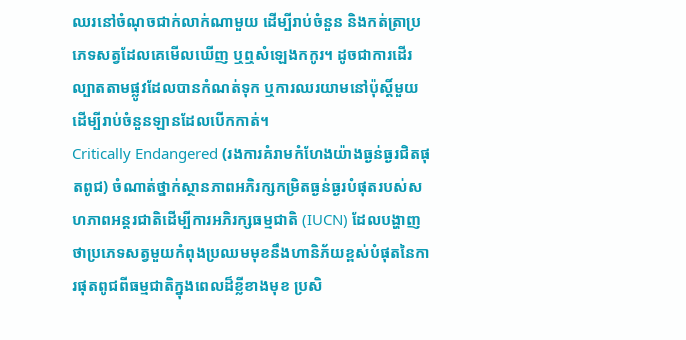ឈរនៅចំណុចជាក់លាក់ណាមួយ ដើម្បីរាប់ចំនួន និងកត់ត្រាប្រភេទសត្វដែលគេមើលឃើញ ឬឮសំឡេងកកូរ។ ដូចជាការដើរល្បាតតាមផ្លូវដែលបានកំណត់ទុក ឬការឈរយាមនៅប៉ុស្តិ៍មួយដើម្បីរាប់ចំនួនឡានដែលបើកកាត់។
Critically Endangered (រងការគំរាមកំហែងយ៉ាងធ្ងន់ធ្ងរជិតផុតពូជ) ចំណាត់ថ្នាក់ស្ថានភាពអភិរក្សកម្រិតធ្ងន់ធ្ងរបំផុតរបស់សហភាពអន្តរជាតិដើម្បីការអភិរក្សធម្មជាតិ (IUCN) ដែលបង្ហាញថាប្រភេទសត្វមួយកំពុងប្រឈមមុខនឹងហានិភ័យខ្ពស់បំផុតនៃការផុតពូជពីធម្មជាតិក្នុងពេលដ៏ខ្លីខាងមុខ ប្រសិ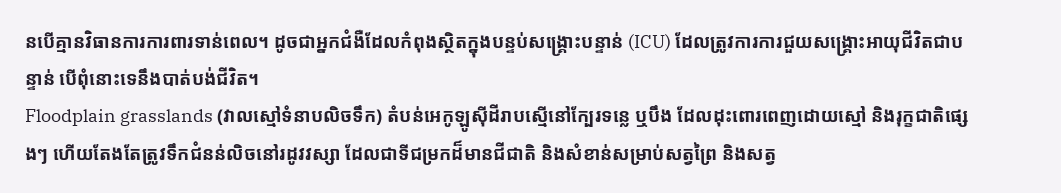នបើគ្មានវិធានការការពារទាន់ពេល។ ដូចជាអ្នកជំងឺដែលកំពុងស្ថិតក្នុងបន្ទប់សង្គ្រោះបន្ទាន់ (ICU) ដែលត្រូវការការជួយសង្គ្រោះអាយុជីវិតជាបន្ទាន់ បើពុំនោះទេនឹងបាត់បង់ជីវិត។
Floodplain grasslands (វាលស្មៅទំនាបលិចទឹក) តំបន់អេកូឡូស៊ីដីរាបស្មើនៅក្បែរទន្លេ ឬបឹង ដែលដុះពោរពេញដោយស្មៅ និងរុក្ខជាតិផ្សេងៗ ហើយតែងតែត្រូវទឹកជំនន់លិចនៅរដូវវស្សា ដែលជាទីជម្រកដ៏មានជីជាតិ និងសំខាន់សម្រាប់សត្វព្រៃ និងសត្វ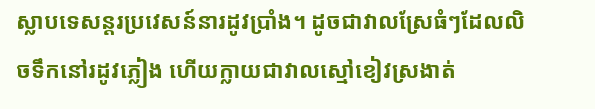ស្លាបទេសន្តរប្រវេសន៍នារដូវប្រាំង។ ដូចជាវាលស្រែធំៗដែលលិចទឹកនៅរដូវភ្លៀង ហើយក្លាយជាវាលស្មៅខៀវស្រងាត់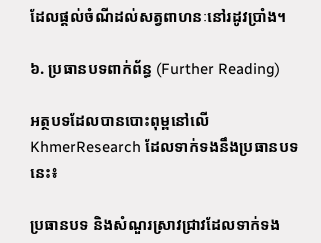ដែលផ្តល់ចំណីដល់សត្វពាហនៈនៅរដូវប្រាំង។

៦. ប្រធានបទពាក់ព័ន្ធ (Further Reading)

អត្ថបទដែលបានបោះពុម្ពនៅលើ KhmerResearch ដែលទាក់ទងនឹងប្រធានបទនេះ៖

ប្រធានបទ និងសំណួរស្រាវជ្រាវដែលទាក់ទង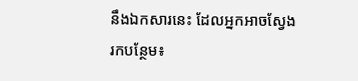នឹងឯកសារនេះ ដែលអ្នកអាចស្វែងរកបន្ថែម៖